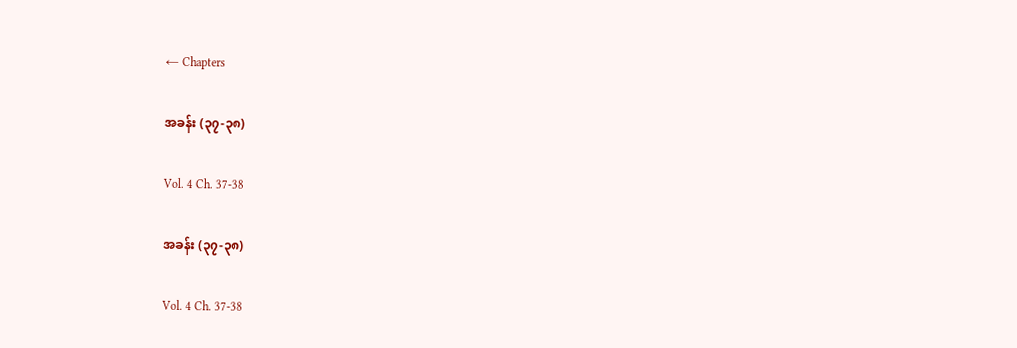← Chapters

အခန်း (၃၇-၃၈)

Vol. 4 Ch. 37-38

အခန်း (၃၇-၃၈)

Vol. 4 Ch. 37-38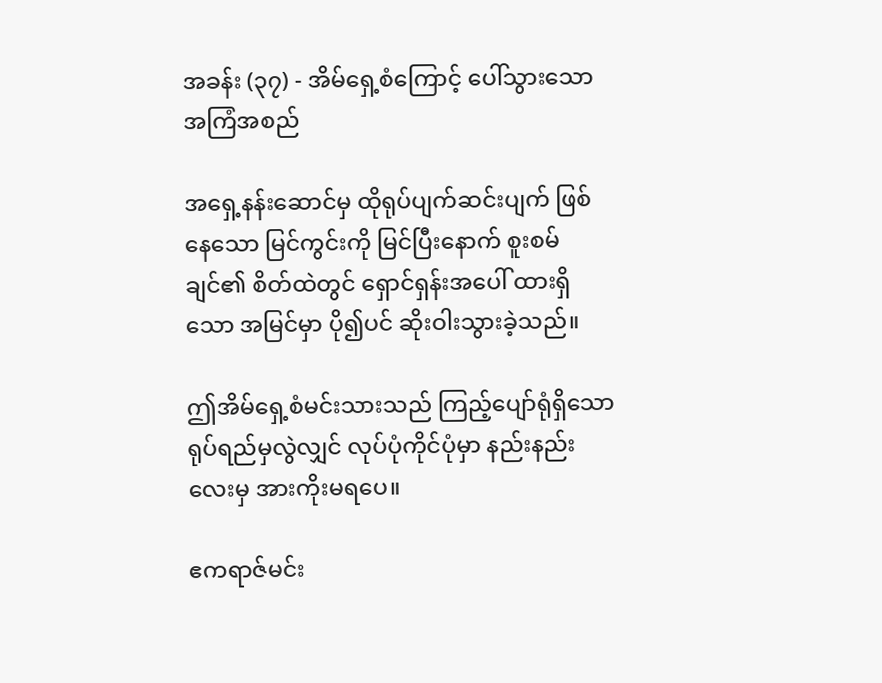အခန်း (၃၇) - အိမ်ရှေ့စံကြောင့် ပေါ်သွားသော အကြံအစည်

အရှေ့နန်းဆောင်မှ ထိုရုပ်ပျက်ဆင်းပျက် ဖြစ်နေသော မြင်ကွင်းကို မြင်ပြီးနောက် စူးစမ်ချင်၏ စိတ်ထဲတွင် ရှောင်ရှန်းအပေါ် ထားရှိသော အမြင်မှာ ပို၍ပင် ဆိုးဝါးသွားခဲ့သည်။

ဤအိမ်ရှေ့စံမင်းသားသည် ကြည့်ပျော်ရုံရှိသော ရုပ်ရည်မှလွဲလျှင် လုပ်ပုံကိုင်ပုံမှာ နည်းနည်းလေးမှ အားကိုးမရပေ။

ဧကရာဇ်မင်း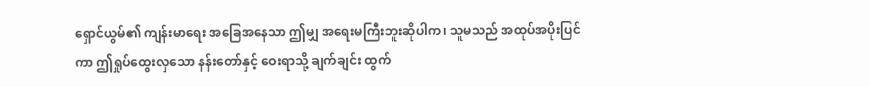ရှောင်ယွမ်၏ ကျန်းမာရေး အခြေအနေသာ ဤမျှ အရေးမကြီးဘူးဆိုပါက၊ သူမသည် အထုပ်အပိုးပြင်ကာ ဤရှုပ်ထွေးလှသော နန်းတော်နှင့် ဝေးရာသို့ ချက်ချင်း ထွက်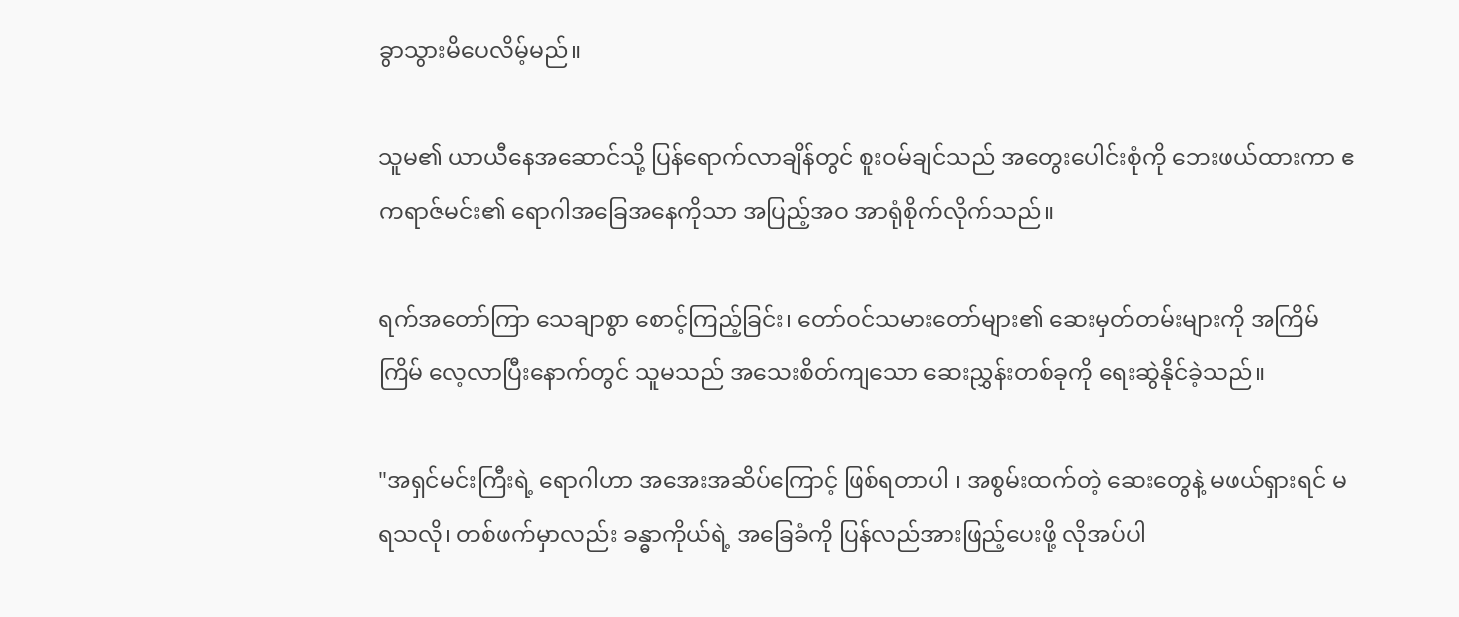ခွာသွားမိပေလိမ့်မည်။

သူမ၏ ယာယီနေအဆောင်သို့ ပြန်ရောက်လာချိန်တွင် စူးဝမ်ချင်သည် အတွေးပေါင်းစုံကို ဘေးဖယ်ထားကာ ဧကရာဇ်မင်း၏ ရောဂါအခြေအနေကိုသာ အပြည့်အဝ အာရုံစိုက်လိုက်သည်။

ရက်အတော်ကြာ သေချာစွာ စောင့်ကြည့်ခြင်း၊ တော်ဝင်သမားတော်များ၏ ဆေးမှတ်တမ်းများကို အကြိမ်ကြိမ် လေ့လာပြီးနောက်တွင် သူမသည် အသေးစိတ်ကျသော ဆေးညွှန်းတစ်ခုကို ရေးဆွဲနိုင်ခဲ့သည်။

"အရှင်မင်းကြီးရဲ့ ရောဂါဟာ အအေးအဆိပ်ကြောင့် ဖြစ်ရတာပါ ၊ အစွမ်းထက်တဲ့ ဆေးတွေနဲ့ မဖယ်ရှားရင် မရသလို၊ တစ်ဖက်မှာလည်း ခန္ဓာကိုယ်ရဲ့ အခြေခံကို ပြန်လည်အားဖြည့်ပေးဖို့ လိုအပ်ပါ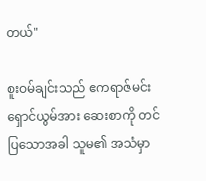တယ်"

စူးဝမ်ချင်းသည် ဧကရာဇ်မင်း ရှောင်ယွမ်အား ဆေးစာကို တင်ပြသောအခါ သူမ၏ အသံမှာ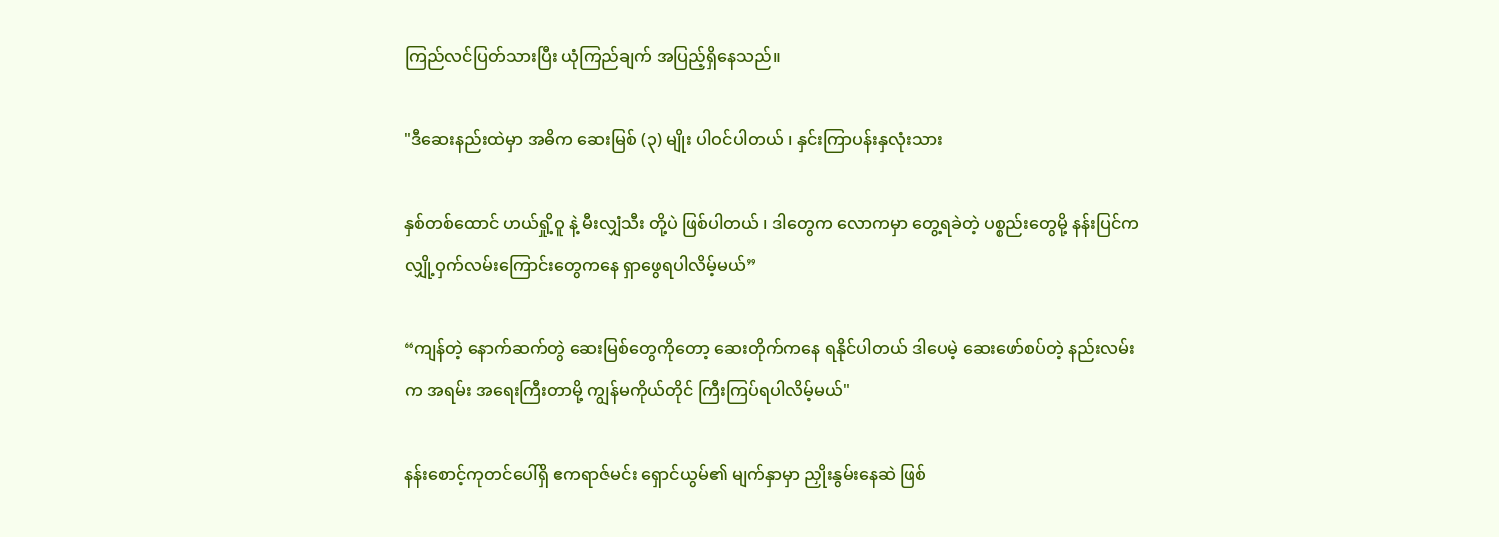ကြည်လင်ပြတ်သားပြီး ယုံကြည်ချက် အပြည့်ရှိနေသည်။

"ဒီဆေးနည်းထဲမှာ အဓိက ဆေးမြစ် (၃) မျိုး ပါဝင်ပါတယ် ၊ နှင်းကြာပန်းနှလုံးသား

နှစ်တစ်ထောင် ဟယ်ရှို့ဝူ နဲ့ မီးလျှံသီး တို့ပဲ ဖြစ်ပါတယ် ၊ ဒါတွေက လောကမှာ တွေ့ရခဲတဲ့ ပစ္စည်းတွေမို့ နန်းပြင်က လျှို့ဝှက်လမ်းကြောင်းတွေကနေ ရှာဖွေရပါလိမ့်မယ်”

“ကျန်တဲ့ နောက်ဆက်တွဲ ဆေးမြစ်တွေကိုတော့ ဆေးတိုက်ကနေ ရနိုင်ပါတယ် ဒါပေမဲ့ ဆေးဖော်စပ်တဲ့ နည်းလမ်းက အရမ်း အရေးကြီးတာမို့ ကျွန်မကိုယ်တိုင် ကြီးကြပ်ရပါလိမ့်မယ်"

နန်းစောင့်ကုတင်ပေါ်ရှိ ဧကရာဇ်မင်း ရှောင်ယွမ်၏ မျက်နှာ‌မှာ ညှိုးနွမ်းနေဆဲ ဖြစ်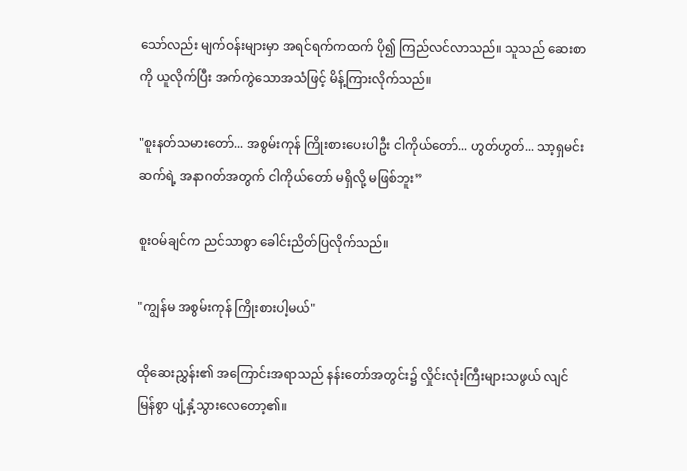သော်လည်း မျက်ဝန်းများမှာ အရင်ရက်ကထက် ပို၍ ကြည်လင်လာသည်။ သူသည် ဆေးစာကို ယူလိုက်ပြီး အက်ကွဲသောအသံဖြင့် မိန့်ကြားလိုက်သည်။

"စူးနတ်သမားတော်... အစွမ်းကုန် ကြိုးစားပေးပါဦး ငါကိုယ်တော်... ဟွတ်ဟွတ်... သာ့ရှမင်းဆက်ရဲ့ အနာဂတ်အတွက် ငါကိုယ်တော် မရှိလို့ မဖြစ်ဘူး”

စူးဝမ်ချင်က ညင်သာစွာ ခေါင်းညိတ်ပြလိုက်သည်။

"ကျွန်မ အစွမ်းကုန် ကြိုးစားပါ့မယ်"

ထိုဆေးညွှန်း၏ အကြောင်းအရာသည် နန်းတော်အတွင်း၌ လှိုင်းလုံးကြီးများသဖွယ် လျင်မြန်စွာ ပျံ့နှံ့သွားလေတော့၏။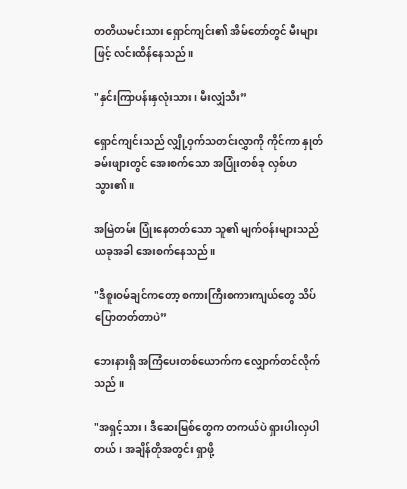တတိယမင်းသား ရှောင်ကျင်း၏ အိမ်တော်တွင် မီးများဖြင့် လင်းထိန်နေသည်။

"နှင်းကြာပန်းနှလုံးသား၊ မီးလျှံသီး”

ရှောင်ကျင်းသည် လျှို့ဝှက်သတင်းလွှာကို ကိုင်ကာ နှုတ်ခမ်းဖျားတွင် အေးစက်သော အပြုံးတစ်ခု လှစ်ဟသွား၏။

အမြဲတမ်း ပြုံးနေတတ်သော သူ၏ မျက်ဝန်းများသည် ယခုအခါ အေးစက်နေသည်။

"ဒီစူးဝမ်ချင်ကတော့ စကားကြီးစကားကျယ်တွေ သိပ်ပြောတတ်တာပဲ”

ဘေးနားရှိ အကြံပေးတစ်ယောက်က လျှောက်တင်လိုက်သည် ။

"အရှင့်သား ၊ ဒီဆေးမြစ်တွေက တကယ်ပဲ ရှားပါးလှပါတယ်၊ အချိန်တိုအတွင်း ရှာဖို့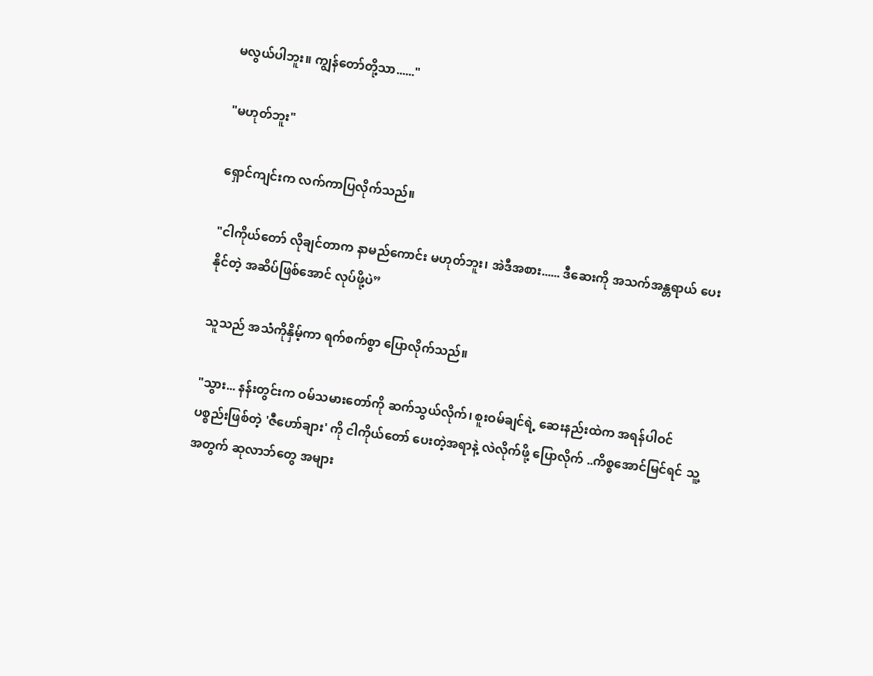မလွယ်ပါဘူး။ ကျွန်တော်တို့သာ......"

"မဟုတ်ဘူး"

ရှောင်ကျင်းက လက်ကာပြလိုက်သည်။

"ငါကိုယ်တော် လိုချင်တာက နာမည်ကောင်း မဟုတ်ဘူး၊ အဲဒီအစား...... ဒီဆေးကို အသက်အန္တရာယ် ပေးနိုင်တဲ့ အဆိပ်ဖြစ်အောင် လုပ်ဖို့ပဲ”

သူသည် အသံကိုနှိမ့်ကာ ရက်စက်စွာ ပြောလိုက်သည်။

"သွား... နန်းတွင်းက ဝမ်သမားတော်ကို ဆက်သွယ်လိုက်၊ စူးဝမ်ချင်ရဲ့ ဆေးနည်းထဲက အရန်ပါဝင်ပစ္စည်းဖြစ်တဲ့ 'ဇီဟော်ချား' ကို ငါကိုယ်တော် ပေးတဲ့အရာနဲ့ လဲလိုက်ဖို့ ပြောလိုက် ..ကိစ္စအောင်မြင်ရင် သူ့အတွက် ဆုလာဘ်တွေ အများ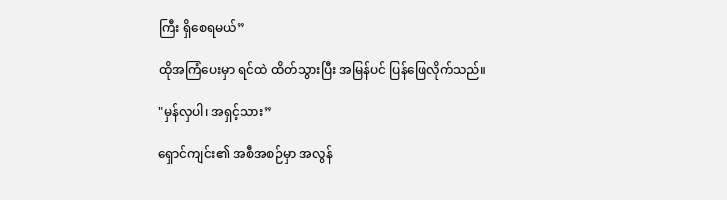ကြီး ရှိစေရမယ်”

ထိုအကြံပေးမှာ ရင်ထဲ ထိတ်သွားပြီး အမြန်ပင် ပြန်ဖြေလိုက်သည်။

"မှန်လှပါ၊ အရှင့်သား”

ရှောင်ကျင်း၏ အစီအစဉ်မှာ အလွန်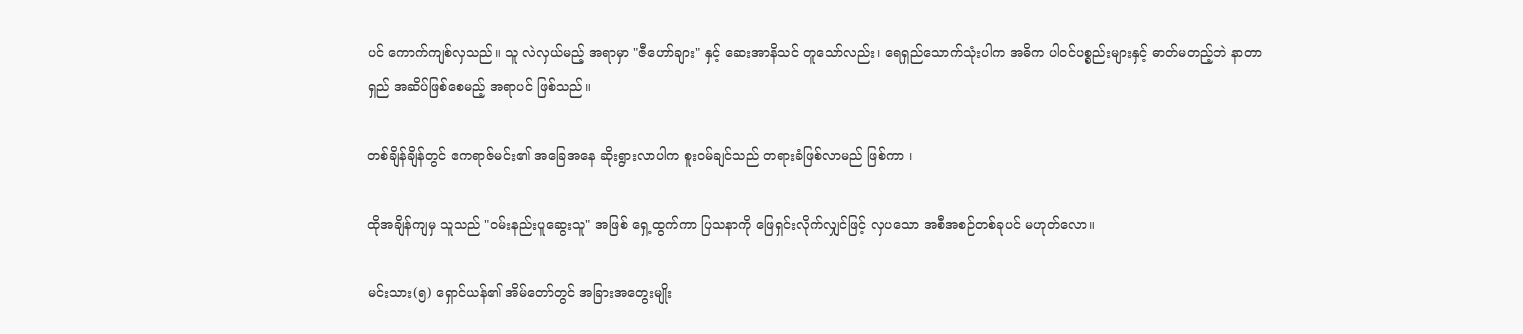ပင် ကောက်ကျစ်လှသည်။ သူ လဲလှယ်မည့် အရာမှာ "ဇီဟော်ချား" နှင့် ဆေးအာနိသင် တူသော်လည်း၊ ရေရှည်သောက်သုံးပါက အဓိက ပါဝင်ပစ္စည်းများနှင့် ဓာတ်မတည့်ဘဲ နာတာရှည် အဆိပ်ဖြစ်စေမည့် အရာပင် ဖြစ်သည်။

တစ်ချိန်ချိန်တွင် ဧကရာဇ်မင်း၏ အခြေအနေ ဆိုးရွားလာပါက စူးဝမ်ချင်သည် တရားခံဖြစ်လာမည် ဖြစ်ကာ ၊

ထိုအချိန်ကျမှ သူသည် "ဝမ်းနည်းပူဆွေးသူ" အဖြစ် ရှေ့ထွက်ကာ ပြသနာကို ဖြေရှင်းလိုက်လျှင်ဖြင့် လှပသော အစီအစဉ်တစ်ခုပင် မဟုတ်လော။

မင်းသား(၅) ရှောင်ယန်၏ အိမ်တော်တွင် အခြားအတွေးမျိုး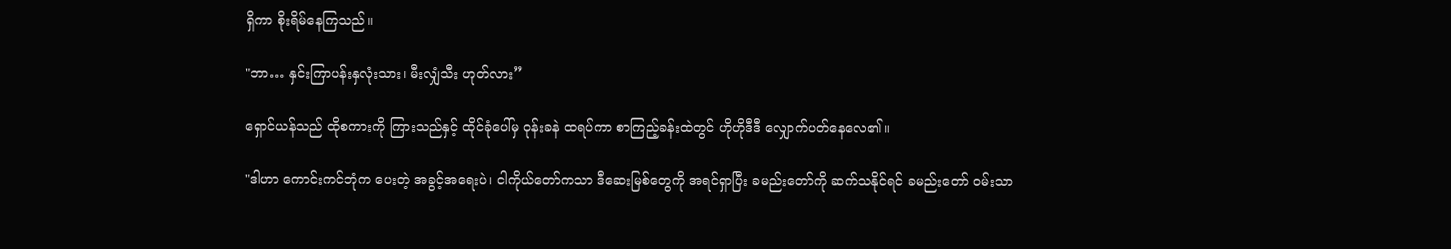ရှိကာ စိုးရိမ်နေကြသည်။

"ဘာ… နှင်းကြာပန်းနှလုံးသား၊ မီးလျှံသီး ဟုတ်လား”

ရှောင်ယန်သည် ထိုစကားကို ကြားသည်နှင့် ထိုင်ခုံပေါ်မှ ဝုန်းခနဲ ထရပ်ကာ စာကြည့်ခန်းထဲတွင် ဟိုဟိုဒီဒီ လျှောက်ပတ်နေလေ၏။

"ဒါဟာ ကောင်းကင်ဘုံက ပေးတဲ့ အခွင့်အရေးပဲ၊ ငါကိုယ်တော်ကသာ ဒီဆေးမြစ်တွေကို အရင်ရှာပြီး ခမည်းတော်ကို ဆက်သနိုင်ရင် ခမည်းတော် ဝမ်းသာ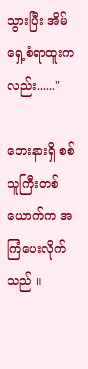သွားပြီး အိမ်ရှေ့စံရာထူးကလည်း......"

ဘေးနားရှိ စစ်သူကြီးတစ်ယောက်က အကြံပေးလိုက်သည် ။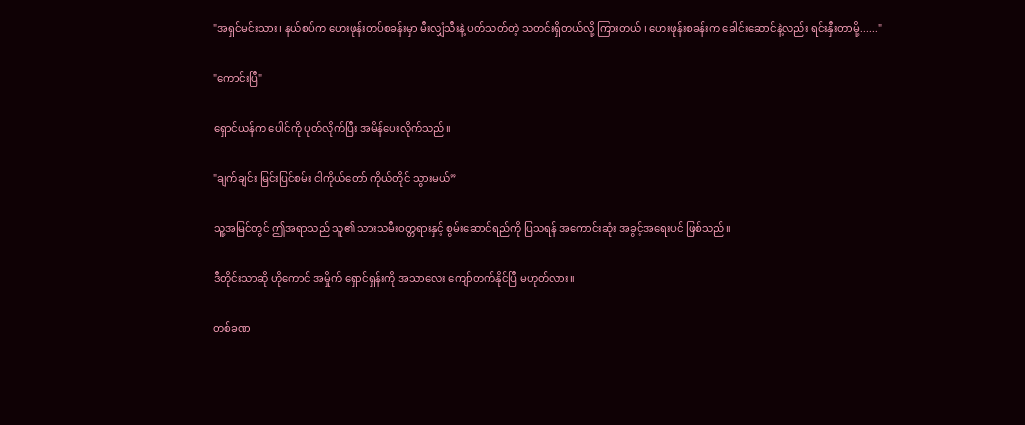"အရှင်မင်းသား၊ နယ်စပ်က ဟေးဖုန်းတပ်စခန်းမှာ မီးလျှံသီးနဲ့ ပတ်သတ်တဲ့ သတင်းရှိတယ်လို့ ကြားတယ် ၊ ဟေးဖုန်းစခန်းက ခေါင်းဆောင်နဲ့လည်း ရင်းနှီးတာမို့......"

"ကောင်းပြီ"

ရှောင်ယန်က ပေါင်ကို ပုတ်လိုက်ပြီး အမိန်ပေးလိုက်သည်။

"ချက်ချင်း မြင်းပြင်စမ်း ငါကိုယ်တော် ကိုယ်တိုင် သွားမယ်”

သူ့အမြင်တွင် ဤအရာသည် သူ၏ သားသမီးဝတ္တရားနှင့် စွမ်းဆောင်ရည်ကို ပြသရန် အကောင်းဆုံး အခွင့်အရေးပင် ဖြစ်သည်။

ဒီတိုင်းသာဆို ဟိုကောင် အမှိုက် ရှောင်ရှန်းကို အသာလေး ကျော်တက်နိုင်ပြီ မဟုတ်လား။

တစ်ခဏ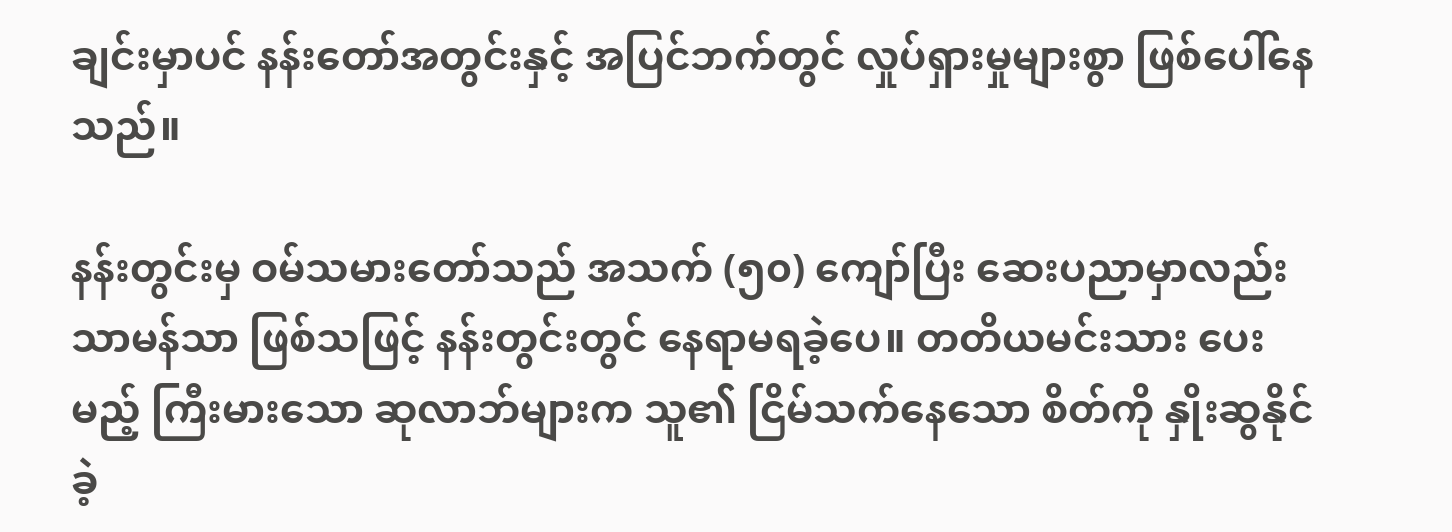ချင်းမှာပင် နန်းတော်အတွင်းနှင့် အပြင်ဘက်တွင် လှုပ်ရှားမှုများစွာ ဖြစ်ပေါ်နေသည်။

နန်းတွင်းမှ ဝမ်သမားတော်သည် အသက် (၅၀) ကျော်ပြီး ဆေးပညာမှာလည်း သာမန်သာ ဖြစ်သဖြင့် နန်းတွင်းတွင် နေရာမရခဲ့ပေ။ တတိယမင်းသား ပေးမည့် ကြီးမားသော ဆုလာဘ်များက သူ၏ ငြိမ်သက်နေသော စိတ်ကို နှိုးဆွ‌နိုင်ခဲ့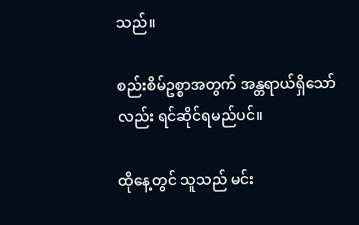သည်။

စည်းစိမ်ဥစ္စာအတွက် အန္တရာယ်ရှိသော်လည်း ရင်ဆိုင်ရမည်ပင်။

ထိုနေ့တွင် သူသည် မင်း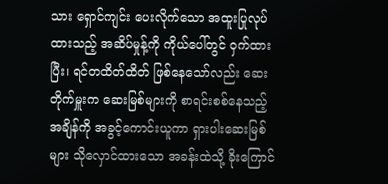သား ရှောင်ကျင်း ပေးလိုက်သော အထူးပြုလုပ်ထားသည့် အဆိပ်မှုန့်ကို ကိုယ်ပေါ်တွင် ဝှက်ထားပြီး၊ ရင်တထိတ်ထိတ် ဖြစ်နေသော်လည်း ဆေးတိုက်မှူးက ဆေးမြစ်များကို စာရင်းစစ်နေသည့် အချိန်ကို အခွင့်ကောင်းယူကာ ရှားပါးဆေးမြစ်များ သိုလှောင်ထားသော အခန်းထဲသို့ ခိုးကြောင်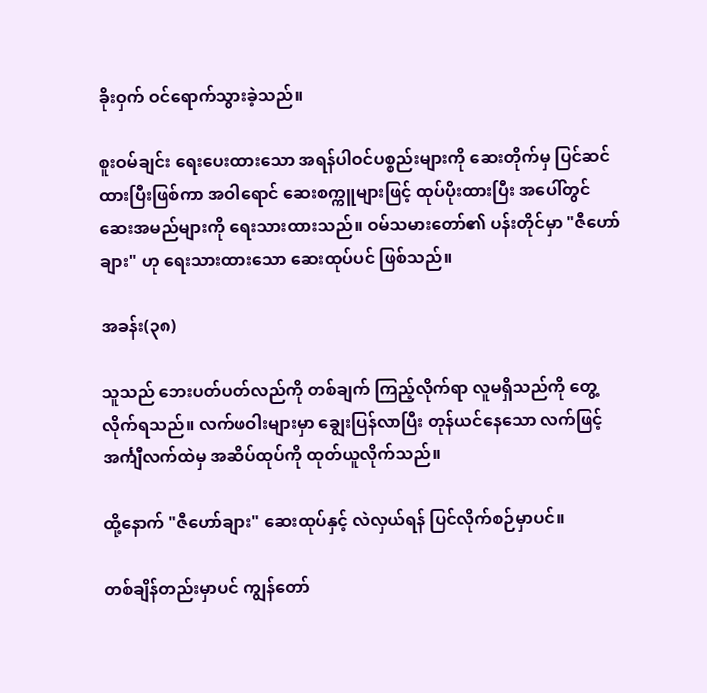ခိုးဝှက် ဝင်ရောက်သွားခဲ့သည်။

စူးဝမ်ချင်း ရေးပေးထားသော အရန်ပါဝင်ပစ္စည်းများကို ဆေးတိုက်မှ ပြင်ဆင်ထားပြီးဖြစ်ကာ အဝါရောင် ဆေးစက္ကူများဖြင့် ထုပ်ပိုးထားပြီး အပေါ်တွင် ဆေးအမည်များကို ရေးသားထားသည်။ ဝမ်သမားတော်၏ ပန်းတိုင်မှာ "ဇီဟော်ချား" ဟု ရေးသားထားသော ဆေးထုပ်ပင် ဖြစ်သည်။

အခန်း(၃၈)

သူသည် ဘေးပတ်ပတ်လည်ကို တစ်ချက် ကြည့်လိုက်ရာ လူမရှိသည်ကို တွေ့လိုက်ရသည်။ လက်ဖဝါးများမှာ ချွေးပြန်လာပြီး တုန်ယင်နေသော လက်ဖြင့် အင်္ကျီလက်ထဲမှ အဆိပ်ထုပ်ကို ထုတ်ယူလိုက်သည်။

ထို့နောက် "ဇီဟော်ချား" ဆေးထုပ်နှင့် လဲလှယ်ရန် ပြင်လိုက်စဉ်မှာပင်။

တစ်ချိန်တည်းမှာပင် ကျွန်တော်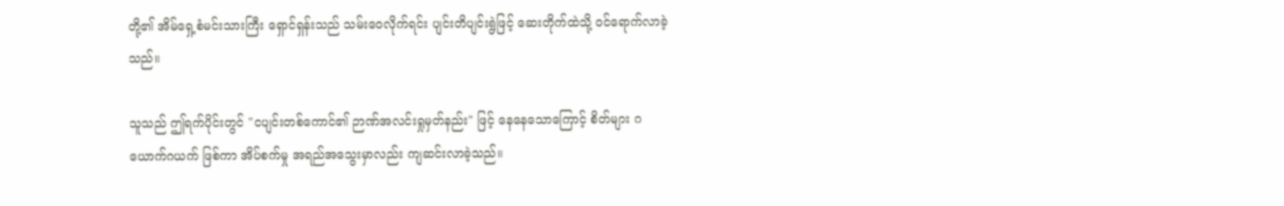တို့၏ အိမ်ရှေ့စံမင်းသားကြီး ရှောင်ရှန်းသည် သမ်းဝေလိုက်ရင်း ပျင်းတိပျင်းရွဲဖြင့် ဆေးတိုက်ထဲသို့ ဝင်ရောက်လာခဲ့သည်။

သူသည် ဤရက်ပိုင်းတွင် "ငပျင်းတစ်ကောင်၏ ဉာဏ်အလင်းရှုမှတ်နည်း" ဖြင့် နေနေသောကြောင့် စိတ်များ ဂယောက်ဂယက် ဖြစ်ကာ အိပ်စက်မှု အရည်အသွေးမှာလည်း ကျဆင်းလာခဲ့သည်။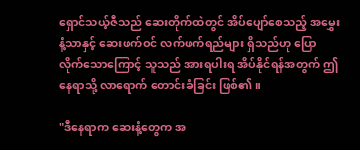ရှောင်သယ့်ဇီသည် ဆေးတိုက်ထဲတွင် အိပ်ပျော်စေသည့် အမွှေးနံ့သာနှင့် ဆေးဖက်ဝင် လက်ဖက်ရည်များ ရှိသည်ဟု ပြောလိုက်သောကြောင့် သူသည် အားရပါးရ အိပ်နိုင်ရန်အတွက် ဤနေရာသို့ လာရောက် တောင်းခံခြင်း ဖြစ်၏။

"ဒီနေရာက ဆေးနံ့တွေက အ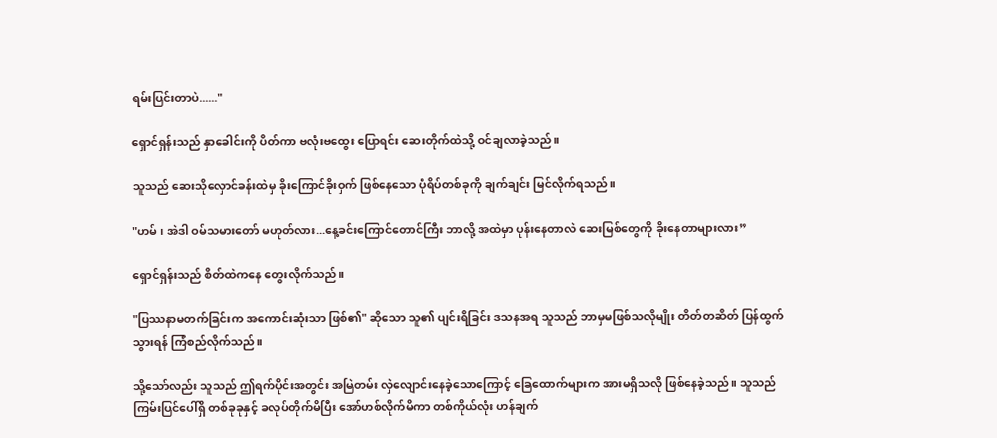ရမ်းပြင်းတာပဲ......"

ရှောင်ရှန်းသည် နှာခေါင်းကို ပိတ်ကာ ဗလုံးဗထွေး ပြောရင်း ဆေးတိုက်ထဲသို့ ဝင်ချလာခဲ့သည်။

သူသည် ဆေးသိုလှောင်ခန်းထဲမှ ခိုးကြောင်ခိုးဝှက် ဖြစ်နေသော ပုံရိပ်တစ်ခုကို ချက်ချင်း မြင်လိုက်ရသည်။

"ဟမ် ၊ အဲဒါ ဝမ်သမားတော် မဟုတ်လား...နေ့ခင်းကြောင်တောင်ကြီး ဘာလို့ အထဲမှာ ပုန်းနေတာလဲ ဆေးမြစ်တွေကို ခိုးနေတာများလား”

ရှောင်ရှန်းသည် စိတ်ထဲကနေ တွေးလိုက်သည်။

"ပြဿနာမတက်ခြင်းက အကောင်းဆုံးသာ ဖြစ်၏" ဆိုသော သူ၏ ပျင်းရိခြင်း ဒသနအရ သူသည် ဘာမှမဖြစ်သလိုမျိုး တိတ်တဆိတ် ပြန်ထွက်သွားရန် ကြံစည်လိုက်သည်။

သို့သော်လည်း သူသည် ဤရက်ပိုင်းအတွင်း အမြဲတမ်း လှဲလျောင်းနေခဲ့သောကြောင့် ခြေထောက်များက အားမရှိသလို ဖြစ်နေခဲ့သည်။ သူသည် ကြမ်းပြင်ပေါ်ရှိ တစ်ခုခုနှင့် ခလုပ်တိုက်မိပြီး အော်ဟစ်လိုက်မိကာ တစ်ကိုယ်လုံး ဟန်ချက်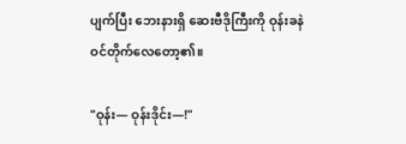ပျက်ပြီး ဘေးနားရှိ ဆေးဗီဒိုကြီးကို ဝုန်းခနဲ ဝင်တိုက်လေတော့၏။

"ဝုန်း— ဝုန်းဒိုင်း—!"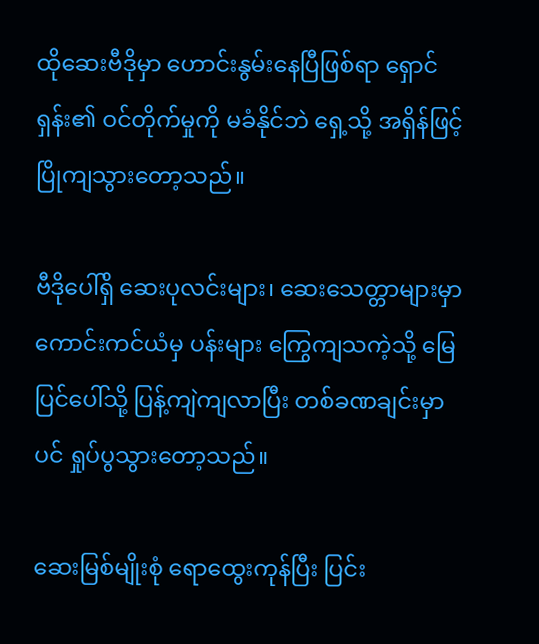ထိုဆေးဗီဒိုမှာ ဟောင်းနွမ်းနေပြီဖြစ်ရာ ရှောင်ရှန်း၏ ဝင်တိုက်မှုကို မခံနိုင်ဘဲ ရှေ့သို့ အရှိန်ဖြင့် ပြိုကျသွားတော့သည်။

ဗီဒိုပေါ်ရှိ ဆေးပုလင်းများ၊ ဆေးသေတ္တာများမှာ ကောင်းကင်ယံမှ ပန်းများ ကြွေကျသကဲ့သို့ မြေပြင်ပေါ်သို့ ပြန့်ကျဲကျလာပြီး တစ်ခဏချင်းမှာပင် ရှုပ်ပွသွားတော့သည်။

ဆေးမြစ်မျိုးစုံ ရောထွေးကုန်ပြီး ပြင်း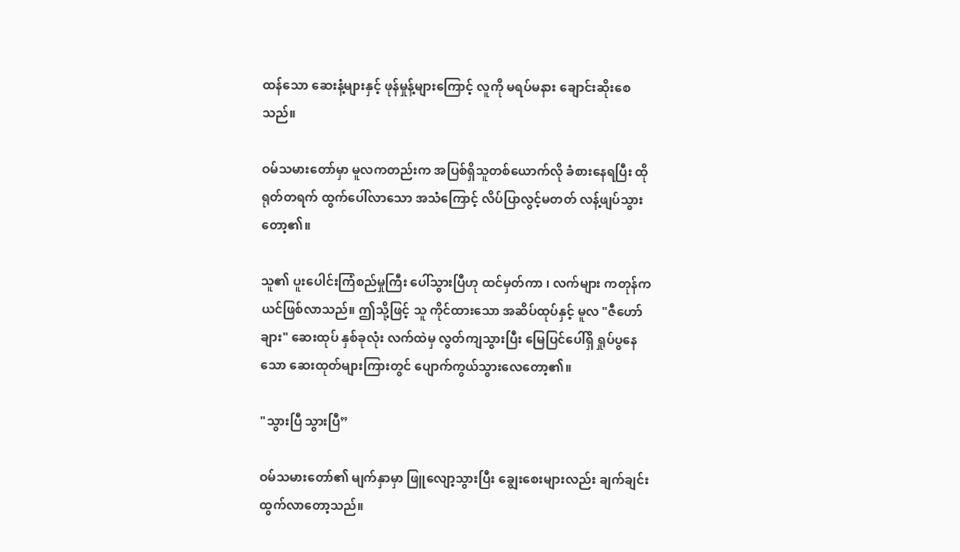ထန်သော ဆေးနံ့များနှင့် ဖုန်မှုန့်များကြောင့် လူကို မရပ်မနား ချောင်းဆိုးစေသည်။

ဝမ်သမားတော်မှာ မူလကတည်းက အပြစ်ရှိသူတစ်ယောက်လို ခံစားနေရပြီး ထိုရုတ်တရက် ထွက်ပေါ်လာသော အသံကြောင့် လိပ်ပြာလွင့်မတတ် လန့်ဖျပ်သွားတော့၏။

သူ၏ ပူးပေါင်းကြံစည်မှုကြီး ပေါ်သွားပြီဟု ထင်မှတ်ကာ ၊ လက်များ ကတုန်ကယင်ဖြစ်လာသည်။ ဤသို့ဖြင့် သူ ကိုင်ထားသော အဆိပ်ထုပ်နှင့် မူလ "ဇီဟော်ချား" ဆေးထုပ် နှစ်ခုလုံး လက်ထဲမှ လွတ်ကျသွားပြီး မြေပြင်ပေါ်ရှိ ရှုပ်ပွနေသော ဆေးထုတ်များကြားတွင် ပျောက်ကွယ်သွားလေတော့၏။

"သွားပြီ သွားပြီ”

ဝမ်သမားတော်၏ မျက်နှာမှာ ဖြူလျော့သွားပြီး ချွေးစေးများလည်း ချက်ချင်း ထွက်လာတော့သည်။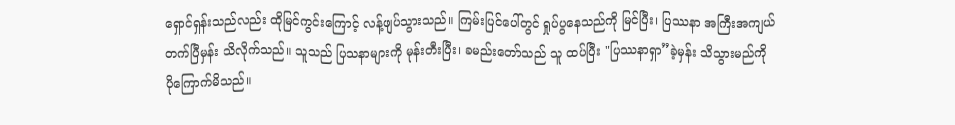ရှောင်ရှန်းသည်လည်း ထိုမြင်ကွင်းကြောင့် လန့်ဖျပ်သွားသည်။ ကြမ်းပြင်ပေါ်တွင် ရှုပ်ပွနေသည်ကို မြင်ပြီး၊ ပြဿနာ အကြီးအကျယ် တက်ပြီမှန်း သိလိုက်သည်။ သူသည် ပြသနာများကို မုန်းတီးပြီး၊ ခမည်းတော်သည် သူ ထပ်ပြီး "ပြဿနာရှာ”ခဲ့မှန်း သိသွားမည်ကို ပိုကြောက်မိသည်။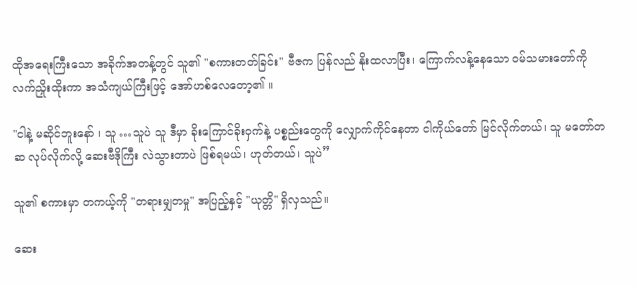ထိုအရေးကြီးသော အခိုက်အတန့်တွင် သူ၏ "စကားတတ်ခြင်း" ဗီဇက ပြန်လည် နိုးထလာပြီး၊ ကြောက်လန့်နေသော ဝမ်သမားတော်ကို လက်ညှိုးထိုးကာ အသံကျယ်ကြီးဖြင့် အော်ဟစ်လေတော့၏ ။

"ငါနဲ့ မဆိုင်ဘူးနော် ၊ သူ …သူပဲ သူ ဒီမှာ ခိုးကြောင်ခိုးဝှက်နဲ့ ပစ္စည်းတွေကို လျှောက်ကိုင်နေတာ ငါကိုယ်တော် မြင်လိုက်တယ်၊ သူ မတော်တဆ လုပ်လိုက်လို့ ဆေးဗီဒိုကြီး လဲသွားတာပဲ ဖြစ်ရမယ်၊ ဟုတ်တယ်၊ သူပဲ”

သူ၏ စကားမှာ တကယ့်ကို "တရားမျှတမှု" အပြည့်နှင့် "ယုတ္တိ" ရှိလှသည်။

ဆေး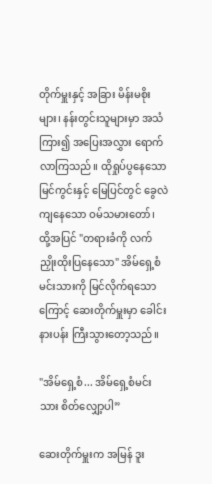တိုက်မှူးနှင့် အခြား မိန်းမစိုးများ၊ နန်းတွင်းသူများမှာ အသံကြား၍ အပြေးအလွှား ရောက်လာကြသည်။ ထိုရှုပ်ပွနေသော မြင်ကွင်းနှင့် မြေပြင်တွင် ခွေလဲကျနေသော ဝမ်သမားတော်၊ ထို့အပြင် "တရားခံကို လက်ညှိုးထိုးပြနေသော" အိမ်ရှေ့စံမင်းသားကို မြင်လိုက်ရသောကြောင့် ဆေးတိုက်မှူးမှာ ခေါင်းနားပန်း ကြီးသွားတော့သည်။

"အိမ်ရှေ့စံ... အိမ်ရှေ့စံမင်းသား စိတ်လျှော့ပါ”

ဆေးတိုက်မှူးက အမြန် ဒူး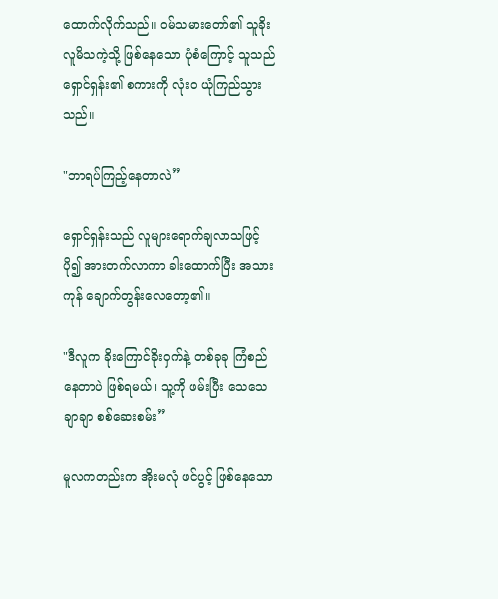ထောက်လိုက်သည်။ ဝမ်သမားတော်၏ သူခိုးလူမိသကဲ့သို့ ဖြစ်နေသော ပုံစံကြောင့် သူသည် ရှောင်ရှန်း၏ စကားကို လုံးဝ ယုံကြည်သွားသည်။

"ဘာရပ်ကြည့်နေတာလဲ”

ရှောင်ရှန်းသည် လူများရောက်ချလာသဖြင့် ပို၍ အားတက်လာကာ ခါးထောက်ပြီး အသားကုန် ချောက်တွန်းလေတော့၏။

"ဒီလူက ခိုးကြောင်ခိုးဝှက်နဲ့ တစ်ခုခု ကြံစည်နေတာပဲ ဖြစ်ရမယ်၊ သူ့ကို ဖမ်းပြီး သေသေချာချာ စစ်ဆေးစမ်း”

မူလကတည်းက အိုးမလုံ ဖင်ပွင့် ဖြစ်နေသော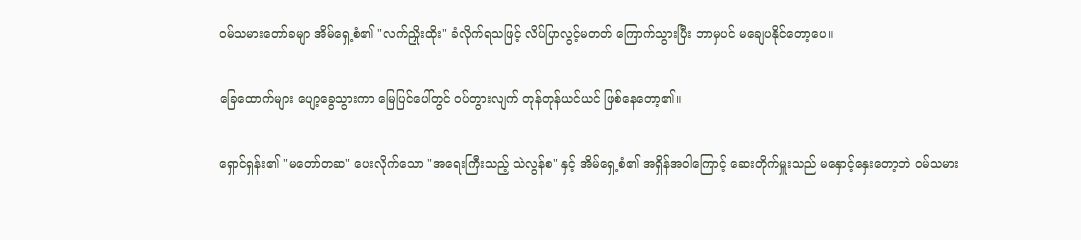ဝမ်သမားတော်ခမျာ အိမ်ရှေ့စံ၏ "လက်ညှိုးထိုး" ခံလိုက်ရသဖြင့် လိပ်ပြာလွင့်မတတ် ကြောက်သွားပြီး ဘာမှပင် မချေပနိုင်တော့ပေ။

ခြေထောက်များ ပျော့ခွေသွားကာ မြေပြင်ပေါ်တွင် ဝပ်တွားလျက် တုန်တုန်ယင်ယင် ဖြစ်နေတော့၏။

ရှောင်ရှန်း၏ "မတော်တဆ" ပေးလိုက်သော "အရေးကြီးသည့် သဲလွန်စ" နှင့် အိမ်ရှေ့စံ၏ အရှိန်အဝါကြောင့် ဆေးတိုက်မှူးသည် မနှောင့်နှေးတော့ဘဲ ဝမ်သမား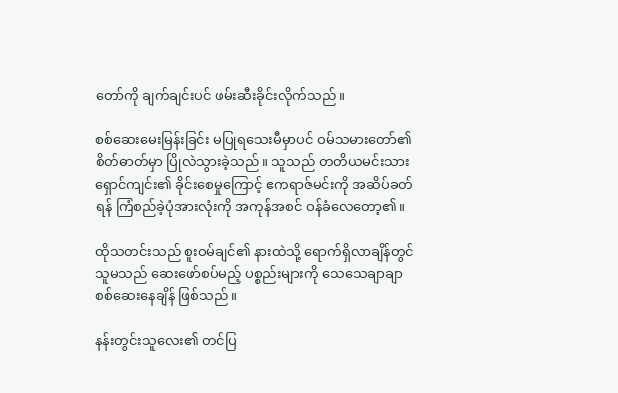တော်ကို ချက်ချင်းပင် ဖမ်းဆီးခိုင်းလိုက်သည်။

စစ်ဆေးမေးမြန်းခြင်း မပြုရသေးမီမှာပင် ဝမ်သမားတော်၏ စိတ်ဓာတ်မှာ ပြိုလဲသွားခဲ့သည်။ သူသည် တတိယမင်းသား ရှောင်ကျင်း၏ ခိုင်းစေမှုကြောင့် ဧကရာဇ်မင်းကို အဆိပ်ခတ်ရန် ကြံစည်ခဲ့ပုံအားလုံးကို အကုန်အစင် ဝန်ခံလေတော့၏။

ထိုသတင်းသည် စူးဝမ်ချင်၏ နားထဲသို့ ရောက်ရှိလာချိန်တွင် သူမသည် ဆေးဖော်စပ်မည့် ပစ္စည်းများကို သေသေချာချာ စစ်ဆေးနေချိန် ဖြစ်သည်။

နန်းတွင်းသူလေး၏ တင်ပြ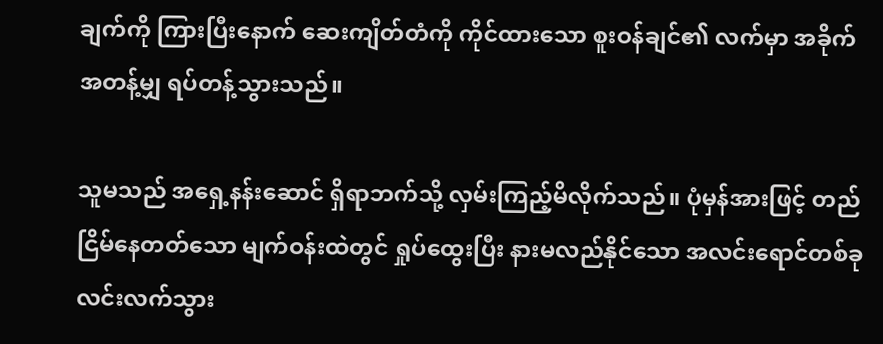ချက်ကို ကြားပြီးနောက် ဆေးကျိတ်တံကို ကိုင်ထားသော စူးဝန်ချင်၏ လက်မှာ အခိုက်အတန့်မျှ ရပ်တန့်သွားသည်။

သူမသည် အရှေ့နန်းဆောင် ရှိရာဘက်သို့ လှမ်းကြည့်မိလိုက်သည်။ ပုံမှန်အားဖြင့် တည်ငြိမ်နေတတ်သော မျက်ဝန်းထဲတွင် ရှုပ်ထွေးပြီး နားမလည်နိုင်သော အလင်းရောင်တစ်ခု လင်းလက်သွား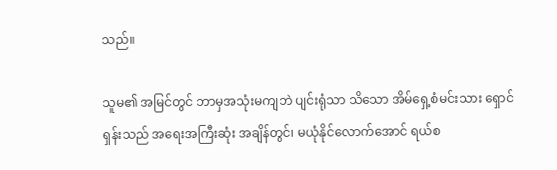သည်။

သူမ၏ အမြင်တွင် ဘာမှအသုံးမကျဘဲ ပျင်းရုံသာ သိသော အိမ်ရှေ့စံမင်းသား ရှောင်ရှန်းသည် အရေးအကြီးဆုံး အချိန်တွင်၊ မယုံနိုင်လောက်အောင် ရယ်စ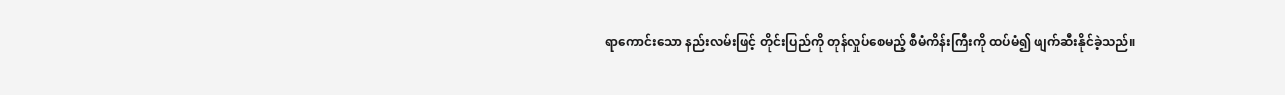ရာကောင်းသော နည်းလမ်းဖြင့် တိုင်းပြည်ကို တုန်လှုပ်စေမည့် စီမံကိန်းကြီးကို ထပ်မံ၍ ဖျက်ဆီးနိုင်ခဲ့သည်။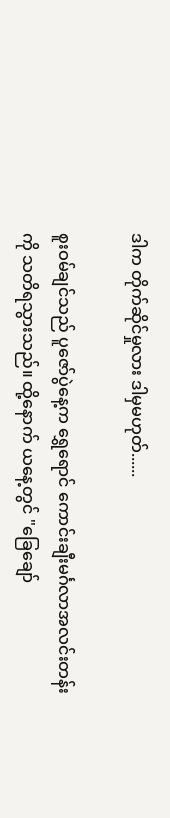ဒါက တိုက်ဆိုင်မှုလား ဒါမှမဟုတ်......

စူးဝမ်ချင်သည် ပူဇော်ပွဲနေ့က ရွှေရောင် ကောင်းချီးမင်္ဂလာအလင်းတန်းကို သတိရသွားသည်။ ထို့နောက် ယနေ့တွင် "ခြေချော်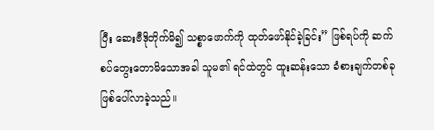ပြီး ဆေးဗီဒိုတိုက်မိ၍ သစ္စာဖောက်ကို ထုတ်ဖော်နိုင်ခဲ့ခြင်း” ဖြစ်ရပ်ကို ဆက်စပ်တွေးတောမိသောအခါ သူမ၏ ရင်ထဲတွင် ထူးဆန်းသော ခံစားချက်တစ်ခု ဖြစ်ပေါ်လာခဲ့သည်။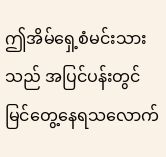ဤအိမ်ရှေ့စံမင်းသားသည် အပြင်ပန်းတွင် မြင်တွေ့နေရသလောက်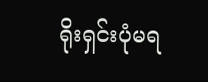ရိုးရှင်းပုံမရ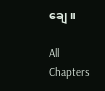ချေ။

All Chapters